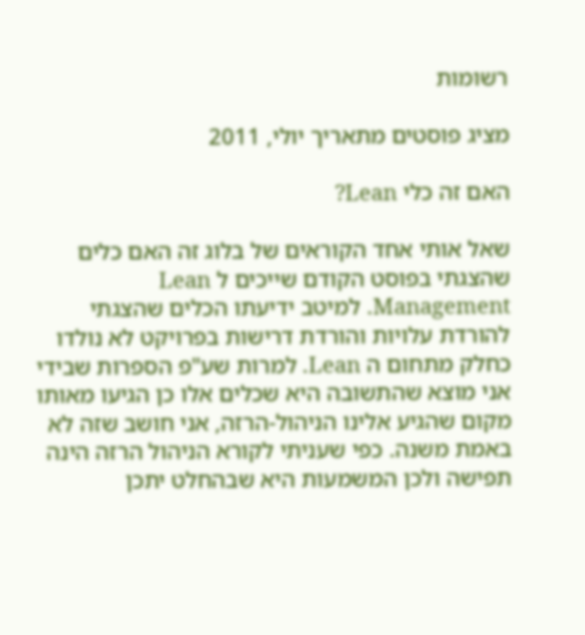רשומות

מציג פוסטים מתאריך יולי, 2011

האם זה כלי Lean?

שאל אותי אחד הקוראים של בלוג זה האם כלים שהצגתי בפוסט הקודם שייכים ל Lean Management. למיטב ידיעתו הכלים שהצגתי להורדת עלויות והורדת דרישות בפרויקט לא נולדו כחלק מתחום ה Lean. למרות שע"פ הספרות שבידי אני מוצא שהתשובה היא שכלים אלו כן הגיעו מאותו מקום שהגיע אלינו הניהול-הרזה, אני חושב שזה לא באמת משנה. כפי שעניתי לקורא הניהול הרזה הינה תפישה ולכן המשמעות היא שבהחלט יתכן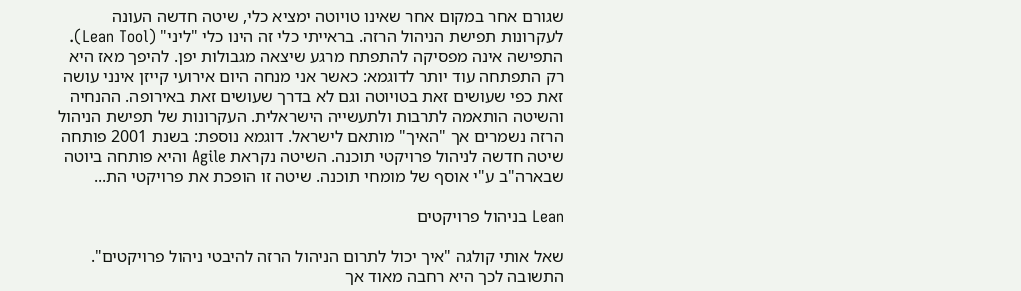שגורם אחר במקום אחר שאינו טויוטה ימציא כלי, שיטה חדשה העונה לעקרונות תפישת הניהול הרזה. בראייתי כלי זה הינו כלי "ליני" (Lean Tool). התפישה אינה מפסיקה להתפתח מרגע שיצאה מגבולות יפן. להיפך מאז היא רק התפתחה עוד יותר לדוגמא: כאשר אני מנחה היום אירועי קייזן אינני עושה זאת כפי שעושים זאת בטויוטה וגם לא בדרך שעושים זאת באירופה. ההנחיה והשיטה הותאמה לתרבות ולתעשייה הישראלית. העקרונות של תפישת הניהול הרזה נשמרים אך "האיך" מותאם לישראל. דוגמא נוספת: בשנת 2001 פותחה שיטה חדשה לניהול פרויקטי תוכנה. השיטה נקראת Agile והיא פותחה ביוטה שבארה"ב ע"י אוסף של מומחי תוכנה. שיטה זו הופכת את פרויקטי הת...

Lean בניהול פרויקטים

שאל אותי קולגה "איך יכול לתרום הניהול הרזה להיבטי ניהול פרויקטים". התשובה לכך היא רחבה מאוד אך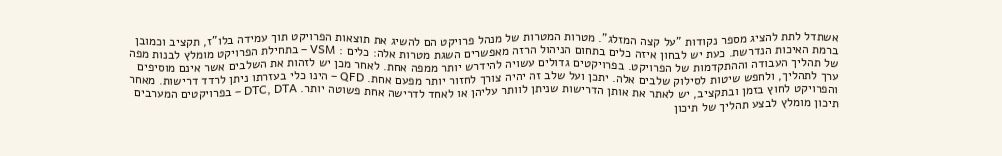אשתדל לתת להציג מספר נקודות "על קצה המזלג". מטרות המטרות של מנהל פרויקט הם להשיג את תוצאות הפרויקט תוך עמידה בלו"ז, תקציב וכמובן ברמת האיכות הנדרשת. כעת יש לבחון איזה כלים בתחום הניהול הרזה מאפשרים השגת מטרות אלה: כלים : VSM – בתחילת הפרויקט מומלץ לבנות מפה של תהליך העבודה וההתקדמות של הפרויקט. בפרויקטים גדולים עשויה להידרש יותר ממפה אחת. לאחר מכן יש לזהות את השלבים אשר אינם מוסיפים ערך לתהליך, ולחפש שיטות לסילוק שלבים אלה. יתכן ועל שלב זה יהיה צורך לחזור יותר מפעם אחת. QFD – הינו כלי בעזרתו ניתן לרדד דרישות. מאחר והפרויקט לחוץ בזמן ובתקציב, יש לאתר את אותן הדרישות שניתן לוותר עליהן או לאחד לדרישה אחת פשוטה יותר. DTC, DTA – בפרויקטים המערבים תיכון מומלץ לבצע תהליך של תיכון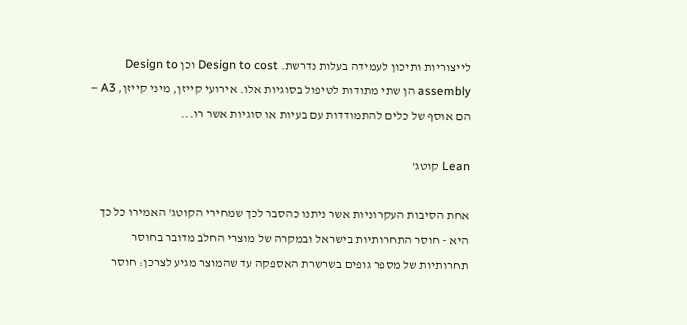לייצוריות ותיכון לעמידה בעלות נדרשת. Design to cost וכן Design to assembly הן שתי מתודות לטיפול בסוגיות אלו. אירועי קייזן, מיני קייזן, A3 – הם אוסף של כלים להתמודדות עם בעיות או סוגיות אשר רו...

Lean קוטג'

אחת הסיבות העקרוניות אשר ניתנו כהסבר לכך שמחירי הקוטג' האמירו כל כך היא - חוסר התחרותיות בישראל ובמקרה של מוצרי החלב מדובר בחוסר תחרותיות של מספר גופים בשרשרת האספקה עד שהמוצר מגיע לצרכן: חוסר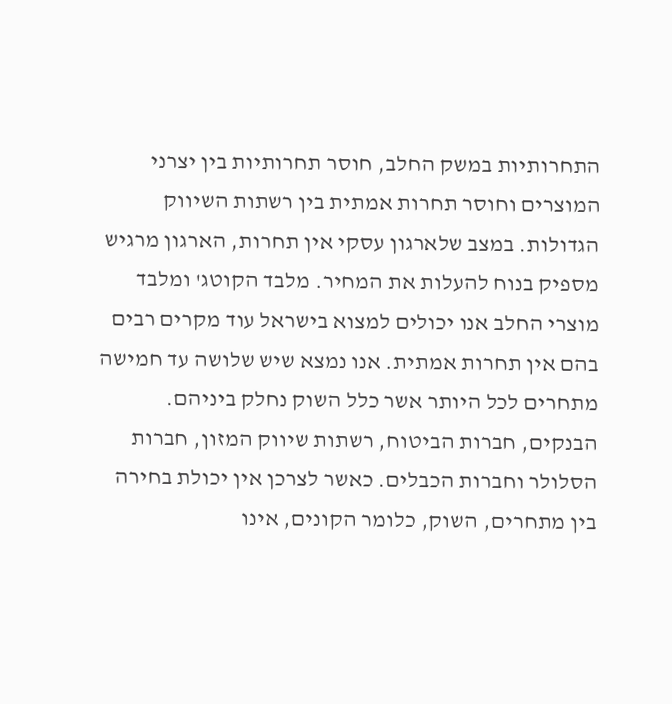התחרותיות במשק החלב, חוסר תחרותיות בין יצרני המוצרים וחוסר תחרות אמתית בין רשתות השיווק הגדולות. במצב שלארגון עסקי אין תחרות, הארגון מרגיש מספיק בנוח להעלות את המחיר. מלבד הקוטג' ומלבד מוצרי החלב אנו יכולים למצוא בישראל עוד מקרים רבים בהם אין תחרות אמתית. אנו נמצא שיש שלושה עד חמישה מתחרים לכל היותר אשר כלל השוק נחלק ביניהם. הבנקים, חברות הביטוח, רשתות שיווק המזון, חברות הסלולר וחברות הכבלים. כאשר לצרכן אין יכולת בחירה בין מתחרים, השוק, כלומר הקונים, אינו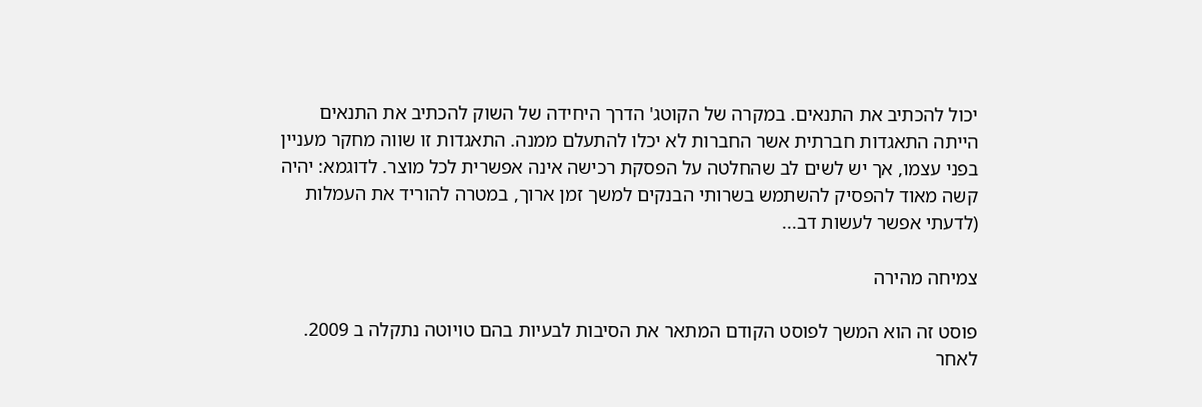יכול להכתיב את התנאים. במקרה של הקוטג' הדרך היחידה של השוק להכתיב את התנאים הייתה התאגדות חברתית אשר החברות לא יכלו להתעלם ממנה. התאגדות זו שווה מחקר מעניין בפני עצמו, אך יש לשים לב שהחלטה על הפסקת רכישה אינה אפשרית לכל מוצר. לדוגמא: יהיה קשה מאוד להפסיק להשתמש בשרותי הבנקים למשך זמן ארוך, במטרה להוריד את העמלות (לדעתי אפשר לעשות דב...

צמיחה מהירה

פוסט זה הוא המשך לפוסט הקודם המתאר את הסיבות לבעיות בהם טויוטה נתקלה ב 2009. לאחר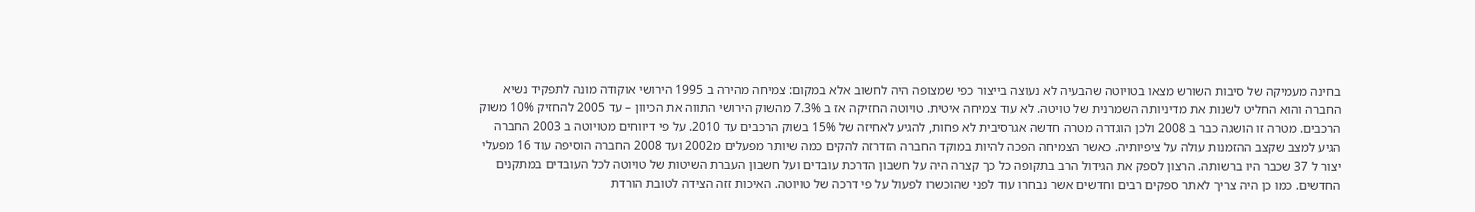בחינה מעמיקה של סיבות השורש מצאו בטויוטה שהבעיה לא נעוצה בייצור כפי שמצופה היה לחשוב אלא במקום: צמיחה מהירה ב 1995 הירושי אוקודה מונה לתפקיד נשיא החברה והוא החליט לשנות את מדיניותה השמרנית של טויטה. לא עוד צמיחה איטית. טויוטה החזיקה אז ב 7.3% מהשוק הירושי התווה את הכיוון – עד 2005 להחזיק 10% משוק הרכבים. מטרה זו הושגה כבר ב 2008 ולכן הוגדרה מטרה חדשה אגרסיבית לא פחות, להגיע לאחיזה של 15% בשוק הרכבים עד 2010. על פי דיווחים מטויוטה ב 2003 החברה הגיע למצב שקצב ההזמנות עולה על ציפיותיה. כאשר הצמיחה הפכה להיות במוקד החברה הזדרזה להקים כמה שיותר מפעלים מ2002 ועד 2008 החברה הוסיפה עוד 16 מפעלי יצור ל 37 שכבר היו ברשותה. הרצון לספק את הגידול הרב בתקופה כל כך קצרה היה על חשבון הדרכת עובדים ועל חשבון העברת השיטות של טויוטה לכל העובדים במתקנים החדשים. כמו כן היה צריך לאתר ספקים רבים וחדשים אשר נבחרו עוד לפני שהוכשרו לפעול על פי דרכה של טויוטה. האיכות זזה הצידה לטובת הורדת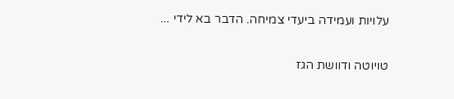עלויות ועמידה ביעדי צמיחה. הדבר בא לידי ...

טויוטה ודוושת הגז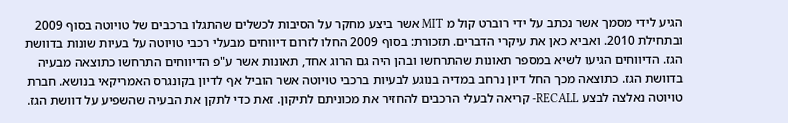הגיע לידי מסמך אשר נכתב על ידי רוברט קול מ MIT אשר ביצע מחקר על הסיבות לכשלים שהתגלו ברכבים של טויוטה בסוף 2009 ובתחילת 2010. ואביא כאן את עיקרי הדברים. תזכורת: בסוף 2009 החלו לזרום דיווחים מבעלי רכבי טויוטה על בעיות שונות בדוושת הגז. הדיווחים הגיעו לשיא במספר תאונות שהתרחשו ובהן היה גם הרוג אחד, תאונות אשר ע"פ הדיווחים התרחשו כתוצאה מבעיה בדוושת הגז. כתוצאה מכך החל דיון נרחב במדיה בנוגע לבעיות ברכבי טויוטה אשר הוביל אף לדיון בקונגרס האמריקאי בנושא. חברת טויוטה נאלצה לבצע RECALL- קריאה לבעלי הרכבים להחזיר את מכוניתם לתיקון. זאת כדי לתקן את הבעיה שהשפיע על דוושת הגז.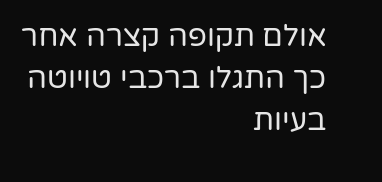אולם תקופה קצרה אחר כך התגלו ברכבי טויוטה בעיות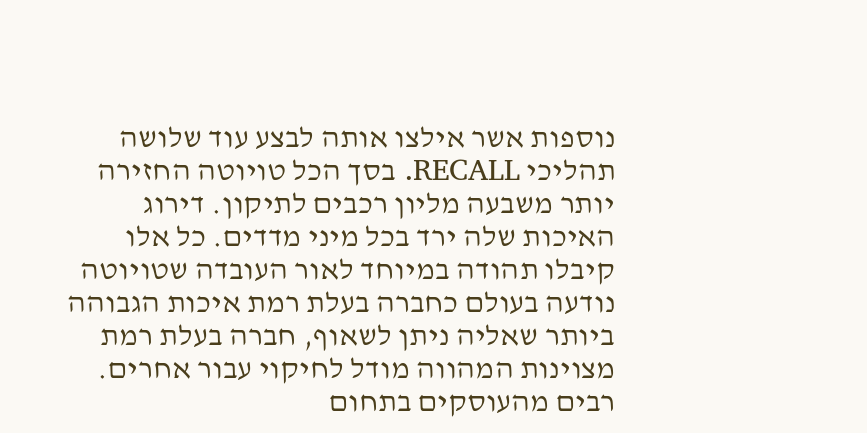נוספות אשר אילצו אותה לבצע עוד שלושה תהליכי RECALL. בסך הכל טויוטה החזירה יותר משבעה מליון רכבים לתיקון. דירוג האיכות שלה ירד בכל מיני מדדים. כל אלו קיבלו תהודה במיוחד לאור העובדה שטויוטה נודעה בעולם כחברה בעלת רמת איכות הגבוהה ביותר שאליה ניתן לשאוף, חברה בעלת רמת מצוינות המהווה מודל לחיקוי עבור אחרים. רבים מהעוסקים בתחום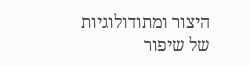היצור ומתודולוגיות של שיפור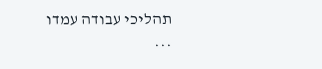תהליכי עבודה עמדו ...